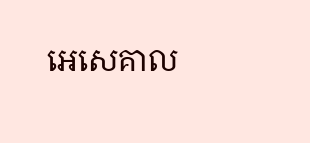អេសេគាល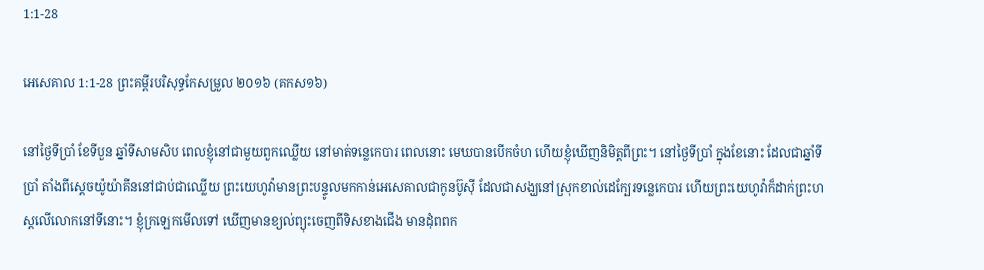1:1-28

អេសេគាល 1:1-28 ព្រះគម្ពីរបរិសុទ្ធកែសម្រួល ២០១៦ (គកស១៦)

នៅថ្ងៃទីប្រាំ ខែទីបួន ឆ្នាំទីសាមសិប ពេលខ្ញុំនៅជា‌មួយពួកឈ្លើយ នៅមាត់ទន្លេកេបារ ពេលនោះ មេឃបានបើកចំហ ហើយខ្ញុំឃើញនិមិត្តពីព្រះ។ នៅថ្ងៃទីប្រាំ ក្នុងខែនោះ ដែលជាឆ្នាំទីប្រាំ តាំងពីស្តេចយ៉ូយ៉ា‌គីននៅជាប់ជាឈ្លើយ ព្រះ‌យេហូវ៉ាមានព្រះ‌បន្ទូលមកកាន់អេសេ‌គាលជាកូនប៊ូស៊ី ដែលជាសង្ឃនៅស្រុកខាល់ដេក្បែរទន្លេកេបារ ហើយព្រះ‌យេហូវ៉ាក៏ដាក់ព្រះ‌ហស្តលើលោកនៅទីនោះ។ ខ្ញុំក្រឡេកមើលទៅ ឃើញមានខ្យល់ព្យុះចេញពីទិសខាងជើង មានដុំពពក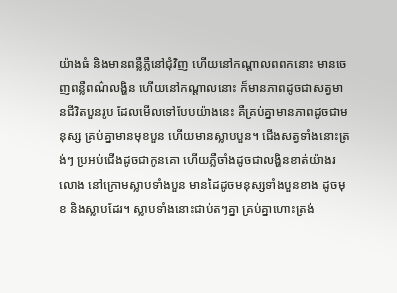យ៉ាងធំ និងមានពន្លឺភ្លឺនៅជុំ‌វិញ ហើយនៅកណ្ដាលពពកនោះ មានចេញពន្លឺពណ៌លង្ហិន ហើយនៅកណ្ដាលនោះ ក៏មានភាពដូចជាសត្វមានជីវិតបួនរូប ដែលមើលទៅបែបយ៉ាងនេះ គឺគ្រប់គ្នាមានភាពដូចជាមនុស្ស គ្រប់គ្នាមានមុខបួន ហើយមានស្លាបបួន។ ជើងសត្វទាំងនោះត្រង់ៗ ប្រអប់ជើងដូចជាកូនគោ ហើយភ្លឺចាំងដូចជាលង្ហិនខាត់យ៉ាងរលោង នៅក្រោមស្លាបទាំងបួន មានដៃដូចមនុស្សទាំងបួនខាង ដូចមុខ និងស្លាបដែរ។ ស្លាបទាំងនោះជាប់តៗគ្នា គ្រប់គ្នាហោះត្រង់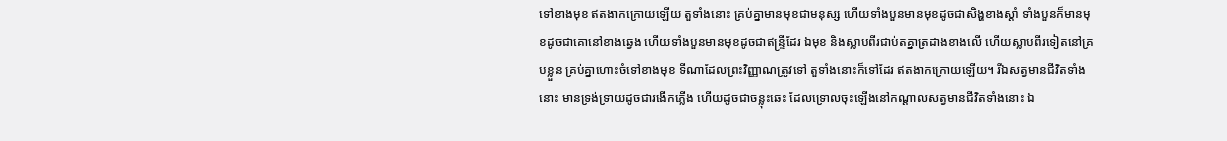ទៅខាងមុខ ឥតងាកក្រោយឡើយ តួទាំងនោះ គ្រប់គ្នាមានមុខជាមនុស្ស ហើយទាំងបួនមានមុខដូចជាសិង្ហខាងស្តាំ ទាំងបួនក៏មានមុខដូចជាគោនៅខាងឆ្វេង ហើយទាំងបួនមានមុខដូចជាឥន្ទ្រីដែរ ឯមុខ និងស្លាបពីរជាប់តគ្នាត្រដាងខាងលើ ហើយស្លាបពីរទៀតនៅគ្របខ្លួន គ្រប់គ្នាហោះចំទៅខាងមុខ ទីណាដែលព្រះ‌វិញ្ញាណត្រូវទៅ តួទាំងនោះក៏ទៅដែរ ឥតងាកក្រោយឡើយ។ រីឯសត្វមានជីវិតទាំងនោះ មានទ្រង់ទ្រាយដូចជារងើកភ្លើង ហើយដូចជាចន្លុះឆេះ ដែលទ្រោលចុះឡើងនៅកណ្ដាលសត្វមានជីវិតទាំងនោះ ឯ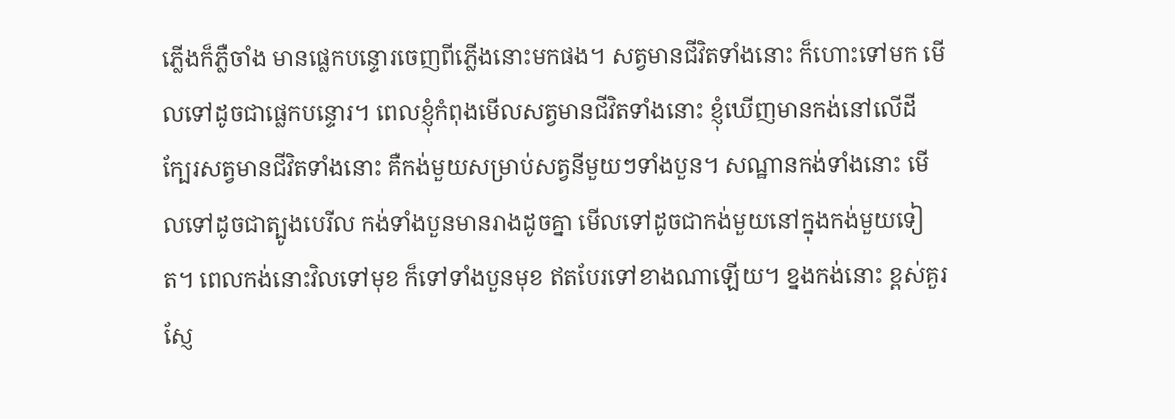ភ្លើងក៏ភ្លឺចាំង មានផ្លេក‌បន្ទោរចេញពីភ្លើងនោះមកផង។ សត្វមានជីវិតទាំងនោះ ក៏ហោះទៅមក មើលទៅដូចជាផ្លេក‌បន្ទោរ។ ពេលខ្ញុំកំពុងមើលសត្វមានជីវិតទាំងនោះ ខ្ញុំឃើញមានកង់នៅលើដី ក្បែរសត្វមានជីវិតទាំងនោះ គឺកង់មួយសម្រាប់សត្វនីមួយៗទាំងបួន។ សណ្ឋានកង់ទាំងនោះ មើលទៅដូចជាត្បូងបេរីល កង់ទាំងបួនមានរាងដូចគ្នា មើលទៅដូចជាកង់មួយនៅក្នុងកង់មួយទៀត។ ពេលកង់នោះវិលទៅមុខ ក៏ទៅទាំងបួនមុខ ឥតបែរទៅខាងណាឡើយ។ ខ្នងកង់នោះ ខ្ពស់គួរស្ញែ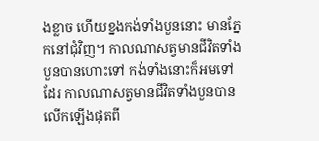ង‌ខ្លាច ហើយខ្នងកង់ទាំងបួននោះ មានភ្នែកនៅជុំ‌វិញ។ កាលណាសត្វមានជីវិតទាំងបួនបានហោះទៅ កង់ទាំងនោះក៏អមទៅដែរ កាលណាសត្វមានជីវិតទាំងបួនបានលើកឡើងផុតពី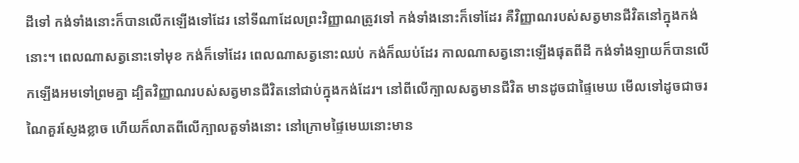ដីទៅ កង់ទាំងនោះក៏បានលើកឡើងទៅដែរ នៅទីណាដែលព្រះ‌វិញ្ញាណត្រូវទៅ កង់ទាំងនោះក៏ទៅដែរ គឺវិញ្ញាណរបស់សត្វមានជីវិតនៅក្នុងកង់នោះ។ ពេលណាសត្វនោះទៅមុខ កង់ក៏ទៅដែរ ពេលណាសត្វនោះឈប់ កង់ក៏ឈប់ដែរ កាលណាសត្វនោះឡើងផុតពីដី កង់ទាំង‌ឡាយក៏បានលើកឡើងអមទៅព្រមគ្នា ដ្បិតវិញ្ញាណរបស់សត្វមានជីវិតនៅជាប់ក្នុងកង់ដែរ។ នៅពីលើក្បាលសត្វមានជីវិត មានដូចជាផ្ទៃមេឃ មើលទៅដូចជាចរណៃគួរស្ញែង‌ខ្លាច ហើយក៏លាតពីលើក្បាលតួទាំងនោះ នៅក្រោមផ្ទៃមេឃនោះមាន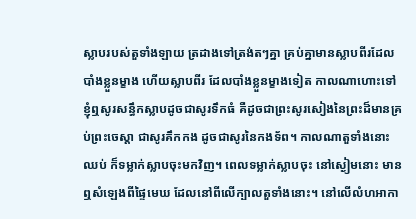ស្លាបរបស់តួទាំង‌ឡាយ ត្រដាងទៅត្រង់តៗគ្នា គ្រប់គ្នាមានស្លាបពីរដែលបាំងខ្លួនម្ខាង ហើយស្លាបពីរ ដែលបាំងខ្លួនម្ខាងទៀត កាលណាហោះទៅ ខ្ញុំឮសូរសន្ធឹកស្លាបដូចជាសូរទឹកធំ គឺដូចជាព្រះ‌សូរ‌សៀងនៃព្រះដ៏មានគ្រប់ព្រះ‌ចេស្តា ជាសូរគឹក‌កង ដូចជាសូរនៃកង‌ទ័ព។ កាលណាតួទាំងនោះឈប់ ក៏ទម្លាក់ស្លាបចុះមកវិញ។ ពេលទម្លាក់ស្លាបចុះ នៅស្ងៀមនោះ មានឮសំឡេងពីផ្ទៃមេឃ ដែលនៅពីលើក្បាលតួទាំងនោះ។ នៅលើលំហអាកា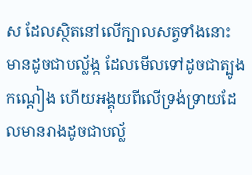ស ដែលស្ថិតនៅលើក្បាលសត្វទាំងនោះ មានដូចជាបល្ល័ង្ក ដែលមើលទៅដូចជាត្បូងកណ្តៀង ហើយអង្គុយពីលើទ្រង់ទ្រាយដែលមានរាងដូចជាបល្ល័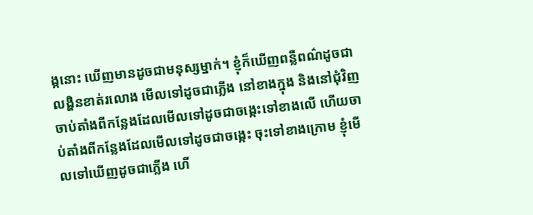ង្កនោះ ឃើញមានដូចជាមនុស្សម្នាក់។ ខ្ញុំក៏ឃើញពន្លឺពណ៌ដូចជាលង្ហិនខាត់រលោង មើលទៅដូចជាភ្លើង នៅខាងក្នុង និងនៅជុំ‌វិញ ចាប់តាំងពីកន្លែងដែលមើលទៅដូចជាចង្កេះទៅខាងលើ ហើយចាប់តាំងពីកន្លែងដែលមើលទៅដូចជាចង្កេះ ចុះទៅខាងក្រោម ខ្ញុំមើលទៅឃើញដូចជាភ្លើង ហើ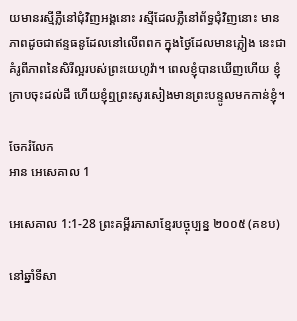យមានរស្មីភ្លឺនៅជុំ‌វិញអង្គនោះ រស្មីដែលភ្លឺនៅព័ទ្ធជុំ‌វិញនោះ មានភាពដូចជាឥន្ទធនូដែលនៅលើពពក ក្នុងថ្ងៃដែលមានភ្លៀង នេះជាគំរូពីភាពនៃសិរី‌ល្អរបស់ព្រះ‌យេហូវ៉ា។ ពេលខ្ញុំបានឃើញហើយ ខ្ញុំក្រាបចុះដល់ដី ហើយខ្ញុំឮព្រះ‌សូរ‌សៀងមានព្រះ‌បន្ទូលមកកាន់ខ្ញុំ។

ចែករំលែក
អាន អេសេគាល 1

អេសេគាល 1:1-28 ព្រះគម្ពីរភាសាខ្មែរបច្ចុប្បន្ន ២០០៥ (គខប)

នៅឆ្នាំទីសា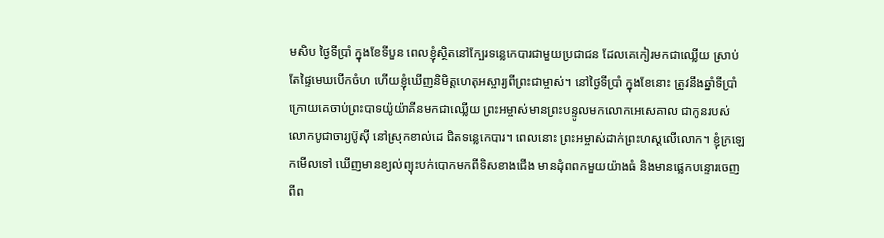ម‌សិប ថ្ងៃទីប្រាំ ក្នុងខែទីបួន ពេលខ្ញុំស្ថិតនៅក្បែរទន្លេកេបារជាមួយប្រជា‌ជន ដែលគេកៀរមកជាឈ្លើយ ស្រាប់តែផ្ទៃមេឃបើកចំហ ហើយខ្ញុំឃើញនិមិត្ត‌ហេតុអស្ចារ្យពីព្រះ‌ជាម្ចាស់។ នៅថ្ងៃទីប្រាំ ក្នុងខែនោះ ត្រូវនឹងឆ្នាំទីប្រាំ ក្រោយគេចាប់ព្រះ‌បាទយ៉ូយ៉ា‌គីនមកជាឈ្លើយ ព្រះ‌អម្ចាស់មានព្រះ‌បន្ទូលមកលោកអេសេ‌គាល ជាកូនរបស់លោកបូជា‌ចារ្យប៊ូស៊ី នៅស្រុកខាល់ដេ ជិតទន្លេកេបារ។ ពេលនោះ ព្រះ‌អម្ចាស់ដាក់ព្រះ‌ហស្ដលើលោក។ ខ្ញុំក្រឡេកមើលទៅ ឃើញមានខ្យល់ព្យុះបក់បោកមកពីទិសខាងជើង មានដុំពពកមួយយ៉ាងធំ និងមានផ្លេកបន្ទោរចេញពីព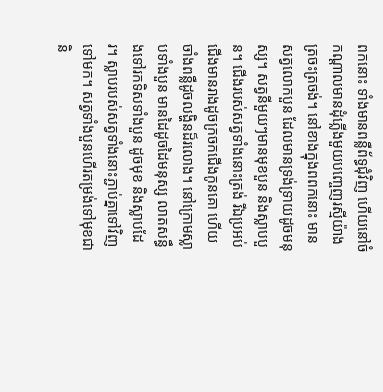ពកនោះ ទាំងមានពន្លឺព័ទ្ធជុំ‌វិញ ហើយនៅចំកណ្ដាលមានដុំភ្លើងមួយបញ្ចេញរស្មីយ៉ាងត្រចះ‌ត្រចង់។ នៅខាងក្នុងពពកនោះ មានសត្វលោកបួន ដែលមានទ្រង់‌ទ្រាយដូចមនុស្ស។ សត្វនីមួយៗមានមុខបួន និងស្លាបបួន។ ជើងរបស់សត្វទាំងនោះត្រង់ រីឯប្រអប់ជើងមានរាងដូចក្រចកជើងកូនគោ ហើយចាំងពន្លឺដូចលង្ហិនដ៏រលោង។ នៅក្រោមស្លាបទាំងបួន មានដៃដូចដៃមនុស្ស លាតសន្ធឹងទៅរកទិសទាំងបួន ដូចមុខ និងស្លាបដែរ។ ស្លាបរបស់សត្វទាំងនោះភ្ជាប់គ្នាទៅវិញទៅមក។ សត្វទាំងបួនហើរតម្រង់ទៅមុខជានិ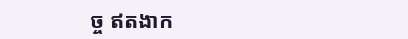ច្ច ឥតងាក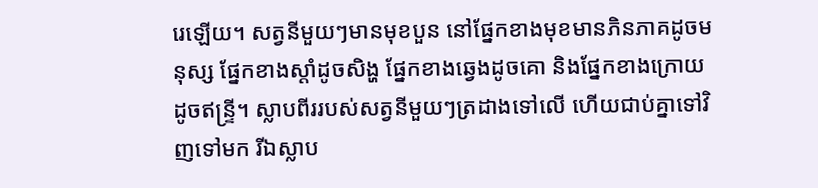រេឡើយ។ សត្វនីមួយៗមានមុខបួន នៅផ្នែកខាងមុខមានភិន‌ភាគដូចមនុស្ស ផ្នែកខាងស្ដាំដូចសិង្ហ ផ្នែកខាងឆ្វេងដូចគោ និងផ្នែកខាងក្រោយដូចឥន្ទ្រី។ ស្លាបពីររបស់សត្វនីមួយៗត្រដាងទៅលើ ហើយជាប់គ្នាទៅវិញទៅមក រីឯស្លាប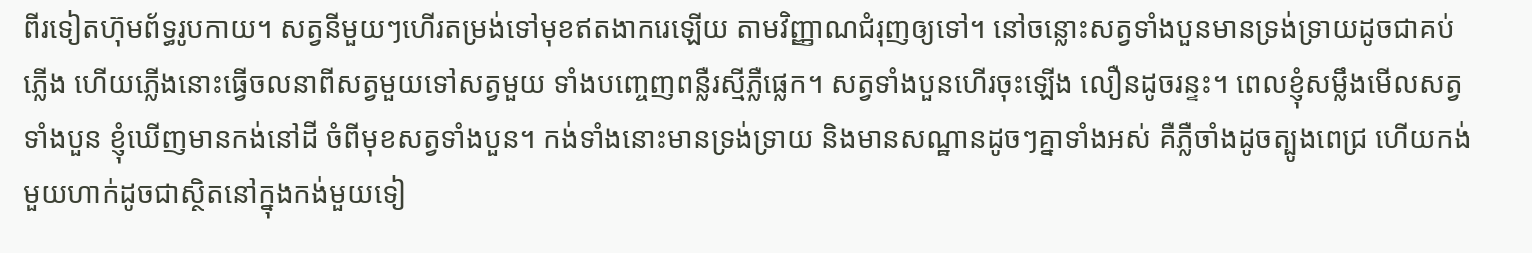ពីរទៀតហ៊ុម‌ព័ទ្ធរូបកាយ។ សត្វនីមួយៗហើរតម្រង់ទៅមុខឥតងាករេឡើយ តាមវិញ្ញាណជំរុញឲ្យទៅ។ នៅចន្លោះសត្វទាំងបួនមានទ្រង់‌ទ្រាយដូចជាគប់ភ្លើង ហើយភ្លើងនោះធ្វើចលនាពីសត្វមួយទៅសត្វមួយ ទាំងបញ្ចេញពន្លឺរស្មីភ្លឺផ្លេក។ សត្វទាំងបួនហើរចុះឡើង លឿនដូចរន្ទះ។ ពេលខ្ញុំសម្លឹងមើលសត្វទាំងបួន ខ្ញុំឃើញមានកង់នៅដី ចំពីមុខសត្វទាំងបួន។ កង់ទាំងនោះមានទ្រង់‌ទ្រាយ និងមានសណ្ឋានដូចៗគ្នាទាំងអស់ គឺភ្លឺចាំងដូចត្បូងពេជ្រ ហើយកង់មួយហាក់ដូចជាស្ថិតនៅក្នុងកង់មួយទៀ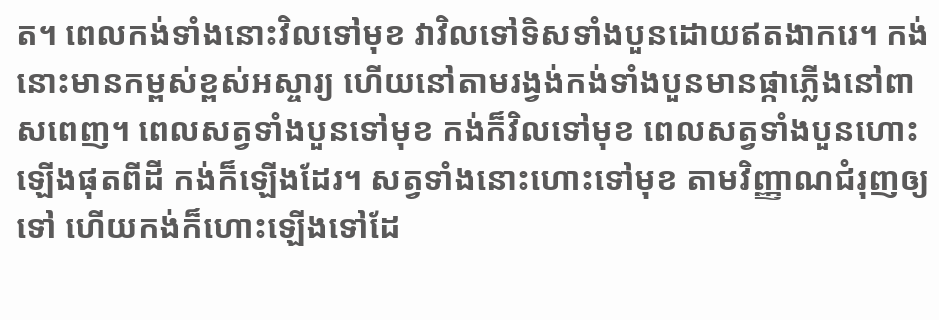ត។ ពេលកង់ទាំងនោះវិលទៅមុខ វាវិលទៅទិសទាំងបួនដោយឥតងាករេ។ កង់នោះមានកម្ពស់ខ្ពស់អស្ចារ្យ ហើយនៅតាមរង្វង់កង់ទាំងបួនមានផ្កាភ្លើងនៅពាស‌ពេញ។ ពេលសត្វទាំងបួនទៅមុខ កង់ក៏វិលទៅមុខ ពេលសត្វទាំងបួនហោះឡើងផុតពីដី កង់ក៏ឡើងដែរ។ សត្វទាំងនោះហោះទៅមុខ តាមវិញ្ញាណជំរុញឲ្យទៅ ហើយកង់ក៏ហោះឡើងទៅដែ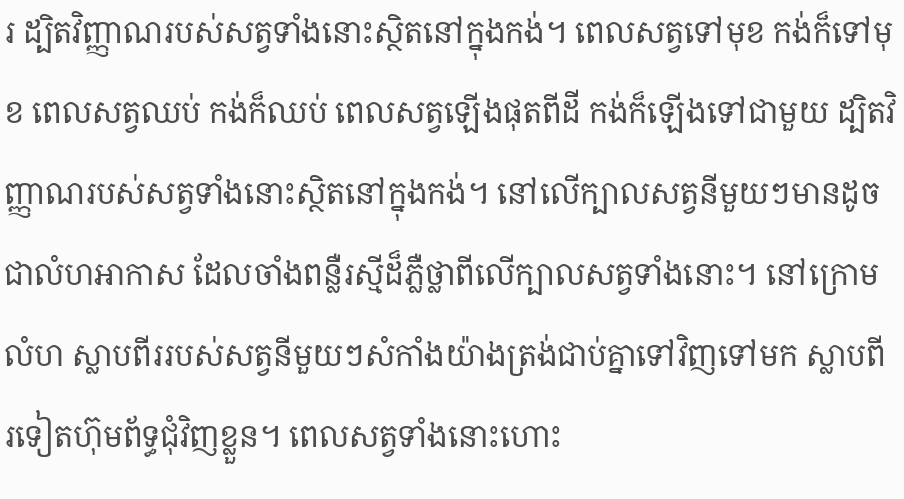រ ដ្បិតវិញ្ញាណរបស់សត្វទាំងនោះស្ថិតនៅក្នុងកង់។ ពេលសត្វទៅមុខ កង់ក៏ទៅមុខ ពេលសត្វឈប់ កង់ក៏ឈប់ ពេលសត្វឡើងផុតពីដី កង់ក៏ឡើងទៅជាមួយ ដ្បិតវិញ្ញាណរបស់សត្វទាំងនោះស្ថិតនៅក្នុងកង់។ នៅលើក្បាលសត្វនីមួយៗមានដូចជាលំហអាកាស ដែលចាំងពន្លឺរស្មីដ៏ភ្លឺថ្លាពីលើក្បាលសត្វទាំងនោះ។ នៅក្រោមលំហ ស្លាបពីររបស់សត្វនីមួយៗសំកាំងយ៉ាងត្រង់ជាប់គ្នាទៅវិញទៅមក ស្លាបពីរទៀតហ៊ុម‌ព័ទ្ធជុំ‌វិញខ្លួន។ ពេលសត្វទាំងនោះហោះ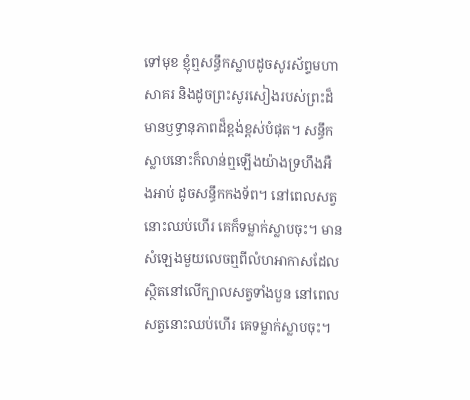ទៅមុខ ខ្ញុំឮសន្ធឹកស្លាបដូចសូរ‌ស័ព្ទមហាសាគរ និងដូចព្រះ‌សូរសៀងរបស់ព្រះដ៏មានឫទ្ធា‌នុភាពដ៏ខ្ពង់‌ខ្ពស់បំផុត។ សន្ធឹកស្លាបនោះក៏លាន់ឮឡើងយ៉ាងទ្រហឹងអឺង‌អាប់ ដូចសន្ធឹកកង‌ទ័ព។ នៅពេលសត្វនោះឈប់ហើរ គេក៏ទម្លាក់ស្លាបចុះ។ មានសំឡេងមួយលេចឮពីលំហអាកាសដែលស្ថិតនៅលើក្បាលសត្វទាំងបួន នៅពេលសត្វនោះឈប់ហើរ គេទម្លាក់ស្លាបចុះ។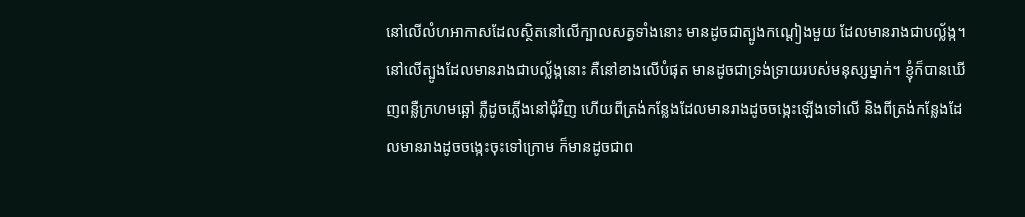នៅលើលំហអាកាសដែលស្ថិតនៅលើក្បាលសត្វទាំងនោះ មានដូចជាត្បូងកណ្ដៀងមួយ ដែលមានរាងជាបល្ល័ង្ក។ នៅលើត្បូងដែលមានរាងជាបល្ល័ង្កនោះ គឺនៅខាងលើបំផុត មានដូចជាទ្រង់‌ទ្រាយរបស់មនុស្សម្នាក់។ ខ្ញុំក៏បានឃើញពន្លឺក្រហមឆ្អៅ ភ្លឺដូចភ្លើងនៅជុំ‌វិញ ហើយពីត្រង់កន្លែងដែលមានរាងដូចចង្កេះឡើងទៅលើ និងពីត្រង់កន្លែងដែលមានរាងដូចចង្កេះចុះទៅក្រោម ក៏មានដូចជាព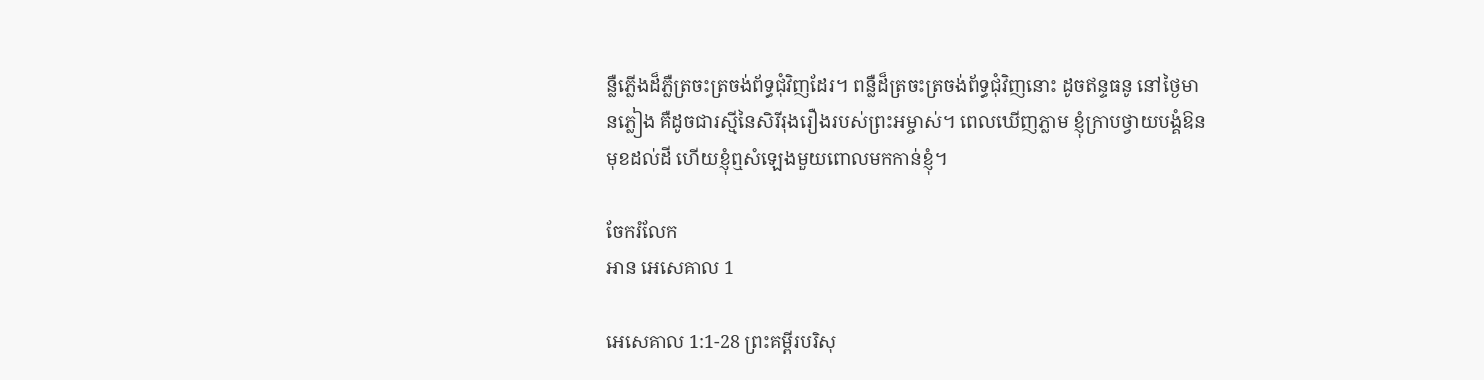ន្លឺភ្លើងដ៏ភ្លឺត្រចះ‌ត្រចង់ព័ទ្ធជុំ‌វិញដែរ។ ពន្លឺដ៏ត្រចះ‌ត្រចង់ព័ទ្ធជុំ‌វិញនោះ ដូចឥន្ទធនូ នៅថ្ងៃមានភ្លៀង គឺដូចជារស្មីនៃសិរី‌រុងរឿងរបស់ព្រះ‌អម្ចាស់។ ពេលឃើញភ្លាម ខ្ញុំក្រាបថ្វាយ‌បង្គំឱនមុខដល់ដី ហើយខ្ញុំឮសំឡេងមួយពោលមកកាន់ខ្ញុំ។

ចែករំលែក
អាន អេសេគាល 1

អេសេគាល 1:1-28 ព្រះគម្ពីរបរិសុ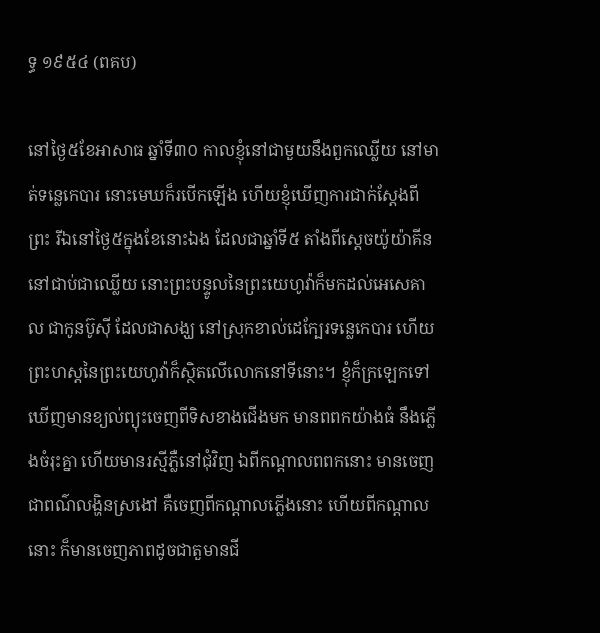ទ្ធ ១៩៥៤ (ពគប)

នៅថ្ងៃ៥ខែអាសាធ ឆ្នាំទី៣០ កាលខ្ញុំនៅជាមួយនឹងពួកឈ្លើយ នៅមាត់ទន្លេកេបារ នោះមេឃក៏របើកឡើង ហើយខ្ញុំឃើញការជាក់‌ស្តែងពីព្រះ រីឯនៅថ្ងៃ៥ក្នុងខែនោះឯង ដែលជាឆ្នាំទី៥ តាំងពីស្តេចយ៉ូយ៉ា‌គីននៅជាប់ជាឈ្លើយ នោះព្រះ‌បន្ទូលនៃព្រះ‌យេហូវ៉ាក៏មកដល់អេសេ‌គាល ជាកូនប៊ូស៊ី ដែលជាសង្ឃ នៅស្រុកខាល់ដេក្បែរទន្លេកេបារ ហើយព្រះ‌ហស្តនៃព្រះ‌យេហូវ៉ាក៏ស្ថិតលើលោកនៅទីនោះ។ ខ្ញុំក៏ក្រឡេកទៅ ឃើញមានខ្យល់ព្យុះចេញពីទិសខាងជើងមក មានពពកយ៉ាងធំ នឹងភ្លើងចំរុះគ្នា ហើយមានរស្មីភ្លឺនៅជុំវិញ ឯពីកណ្តាលពពកនោះ មានចេញជាពណ៌លង្ហិនស្រងៅ គឺចេញពីកណ្តាលភ្លើងនោះ ហើយពីកណ្តាលនោះ ក៏មានចេញភាពដូចជាតួមានជី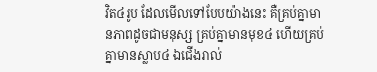វិត៤រូប ដែលមើលទៅបែបយ៉ាងនេះ គឺគ្រប់គ្នាមានភាពដូចជាមនុស្ស គ្រប់គ្នាមានមុខ៤ ហើយគ្រប់គ្នាមានស្លាប៤ ឯជើងរាល់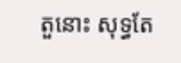តួនោះ សុទ្ធតែ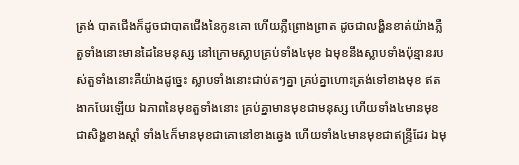ត្រង់ បាតជើងក៏ដូចជាបាតជើងនៃកូនគោ ហើយភ្លឺព្រោង‌ព្រាត ដូចជាលង្ហិនខាត់យ៉ាងភ្លឺ តួទាំងនោះមានដៃនៃមនុស្ស នៅក្រោមស្លាបគ្រប់ទាំង៤មុខ ឯមុខនឹងស្លាបទាំងប៉ុន្មានរបស់តួទាំងនោះគឺយ៉ាងដូច្នេះ ស្លាបទាំងនោះជាប់តៗគ្នា គ្រប់គ្នាហោះត្រង់ទៅខាងមុខ ឥតងាកបែរឡើយ ឯភាពនៃមុខតួទាំងនោះ គ្រប់គ្នាមានមុខជាមនុស្ស ហើយទាំង៤មានមុខជាសិង្ហខាងស្តាំ ទាំង៤ក៏មានមុខជាគោនៅខាងឆ្វេង ហើយទាំង៤មានមុខជាឥន្ទ្រីដែរ ឯមុ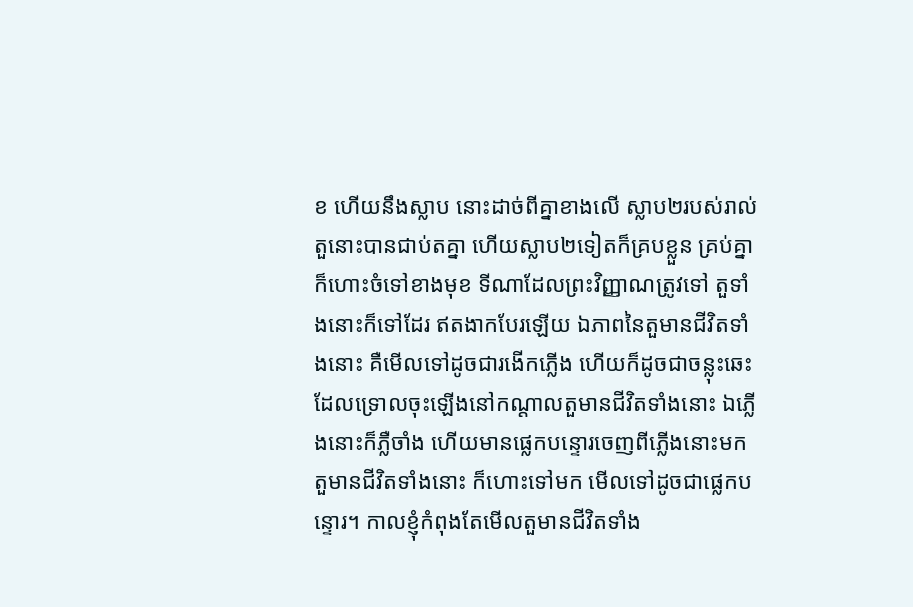ខ ហើយនឹងស្លាប នោះដាច់ពីគ្នាខាងលើ ស្លាប២របស់រាល់តួនោះបានជាប់តគ្នា ហើយស្លាប២ទៀតក៏គ្របខ្លួន គ្រប់គ្នាក៏ហោះចំទៅខាងមុខ ទីណាដែលព្រះ‌វិញ្ញាណត្រូវទៅ តួទាំងនោះក៏ទៅដែរ ឥតងាកបែរឡើយ ឯភាពនៃតួមានជីវិតទាំងនោះ គឺមើលទៅដូចជារងើកភ្លើង ហើយក៏ដូចជាចន្លុះឆេះ ដែលទ្រោលចុះឡើងនៅកណ្តាលតួមានជីវិតទាំងនោះ ឯភ្លើងនោះក៏ភ្លឺចាំង ហើយមានផ្លេក‌បន្ទោរចេញពីភ្លើងនោះមក តួមានជីវិតទាំងនោះ ក៏ហោះទៅមក មើលទៅដូចជាផ្លេក‌បន្ទោរ។ កាលខ្ញុំកំពុងតែមើលតួមានជីវិតទាំង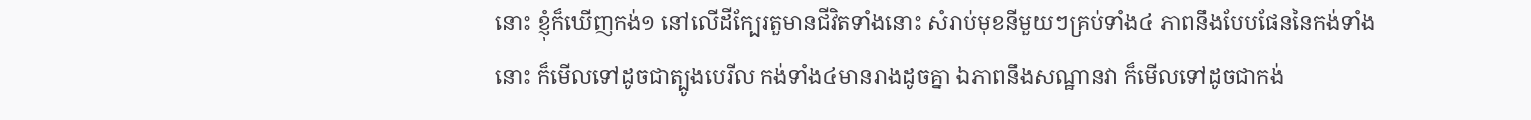នោះ ខ្ញុំក៏ឃើញកង់១ នៅលើដីក្បែរតួមានជីវិតទាំងនោះ សំរាប់មុខនីមួយៗគ្រប់ទាំង៤ ភាពនឹងបែបផែននៃកង់ទាំងនោះ ក៏មើលទៅដូចជាត្បូងបេរីល កង់ទាំង៤មានរាងដូចគ្នា ឯភាពនឹងសណ្ឋានវា ក៏មើលទៅដូចជាកង់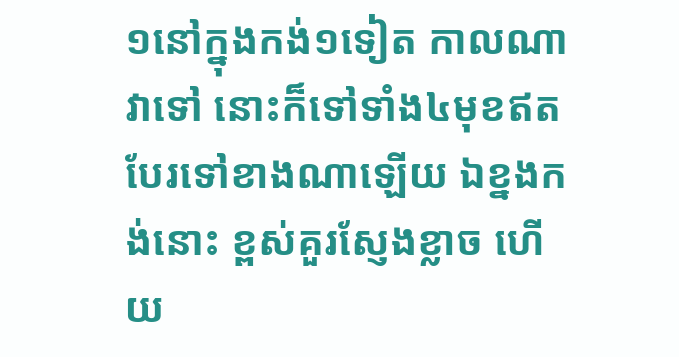១នៅក្នុងកង់១ទៀត កាលណាវាទៅ នោះក៏ទៅទាំង៤មុខឥតបែរទៅខាងណាឡើយ ឯខ្នងកង់នោះ ខ្ពស់គួរស្ញែង‌ខ្លាច ហើយ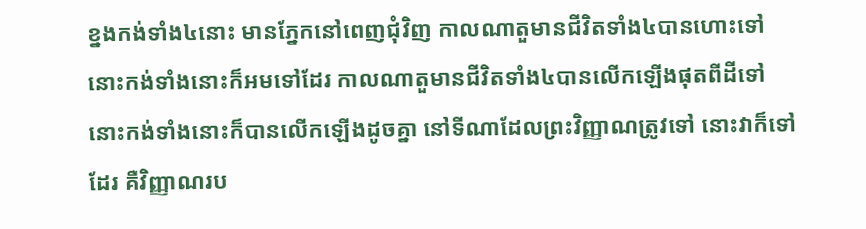ខ្នងកង់ទាំង៤នោះ មានភ្នែកនៅពេញជុំវិញ កាលណាតួមានជីវិតទាំង៤បានហោះទៅ នោះកង់ទាំងនោះក៏អមទៅដែរ កាលណាតួមានជីវិតទាំង៤បានលើកឡើងផុតពីដីទៅ នោះកង់ទាំងនោះក៏បានលើកឡើងដូចគ្នា នៅទីណាដែលព្រះ‌វិញ្ញាណត្រូវទៅ នោះវាក៏ទៅដែរ គឺវិញ្ញាណរប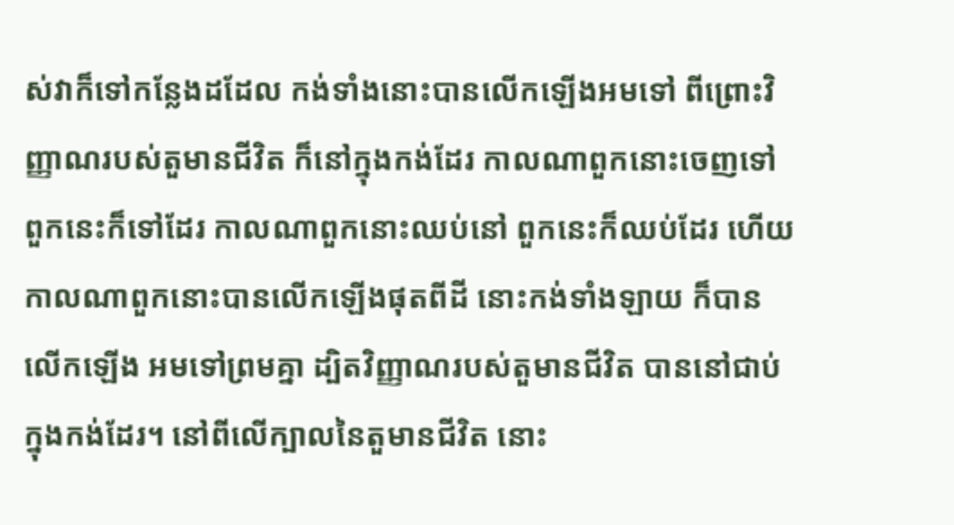ស់វាក៏ទៅកន្លែងដដែល កង់ទាំងនោះបានលើកឡើងអមទៅ ពីព្រោះវិញ្ញាណរបស់តួមានជីវិត ក៏នៅក្នុងកង់ដែរ កាលណាពួកនោះចេញទៅ ពួកនេះក៏ទៅដែរ កាលណាពួកនោះឈប់នៅ ពួកនេះក៏ឈប់ដែរ ហើយកាលណាពួកនោះបានលើកឡើងផុតពីដី នោះកង់ទាំង‌ឡាយ ក៏បានលើកឡើង អមទៅព្រមគ្នា ដ្បិតវិញ្ញាណរបស់តួមានជីវិត បាននៅជាប់ក្នុងកង់ដែរ។ នៅពីលើក្បាលនៃតួមានជីវិត នោះ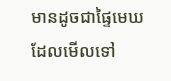មានដូចជាផ្ទៃមេឃ ដែលមើលទៅ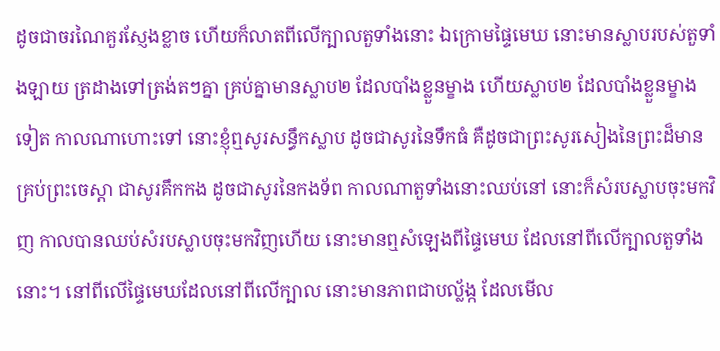ដូចជាចរណៃគួរស្ញែង‌ខ្លាច ហើយក៏លាតពីលើក្បាលតួទាំងនោះ ឯក្រោមផ្ទៃមេឃ នោះមានស្លាបរបស់តួទាំង‌ឡាយ ត្រដាងទៅត្រង់តៗគ្នា គ្រប់គ្នាមានស្លាប២ ដែលបាំងខ្លួនម្ខាង ហើយស្លាប២ ដែលបាំងខ្លួនម្ខាងទៀត កាលណាហោះទៅ នោះខ្ញុំឮសូរសន្ធឹកស្លាប ដូចជាសូរនៃទឹកធំ គឺដូចជាព្រះ‌សូរ‌សៀងនៃព្រះដ៏មានគ្រប់ព្រះ‌ចេស្តា ជាសូរគឹក‌កង ដូចជាសូរនៃកង‌ទ័ព កាលណាតួទាំងនោះឈប់នៅ នោះក៏សំរបស្លាបចុះមកវិញ កាលបានឈប់សំរបស្លាបចុះមកវិញហើយ នោះមានឮសំឡេងពីផ្ទៃមេឃ ដែលនៅពីលើក្បាលតួទាំងនោះ។ នៅពីលើផ្ទៃមេឃដែលនៅពីលើក្បាល នោះមានភាពជាបល្ល័ង្ក ដែលមើល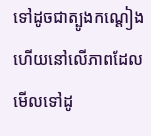ទៅដូចជាត្បូង‌កណ្តៀង ហើយនៅលើភាពដែលមើលទៅដូ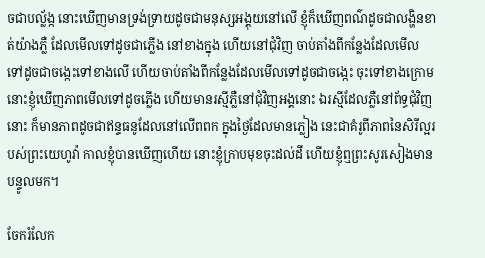ចជាបល្ល័ង្ក នោះឃើញមានទ្រង់‌ទ្រាយដូចជាមនុស្សអង្គុយនៅលើ ខ្ញុំក៏ឃើញពណ៌ដូចជាលង្ហិនខាត់យ៉ាងភ្លឺ ដែលមើលទៅដូចជាភ្លើង នៅខាងក្នុង ហើយនៅជុំវិញ ចាប់តាំងពីកន្លែងដែលមើល ទៅដូចជាចង្កេះទៅខាងលើ ហើយចាប់តាំងពីកន្លែងដែលមើលទៅដូចជាចង្កេះ ចុះទៅខាងក្រោម នោះខ្ញុំឃើញភាពមើលទៅដូចភ្លើង ហើយមានរស្មីភ្លឺនៅជុំវិញអង្គនោះ ឯរស្មីដែលភ្លឺនៅព័ទ្ធជុំវិញនោះ ក៏មានភាពដូចជាឥន្ទ‌ធនូដែលនៅលើពពក ក្នុងថ្ងៃដែលមានភ្លៀង នេះជាគំរូពីភាពនៃសិរី‌ល្អរបស់ព្រះ‌យេហូវ៉ា កាលខ្ញុំបានឃើញហើយ នោះខ្ញុំក្រាបមុខចុះដល់ដី ហើយខ្ញុំឮព្រះ‌សូរ‌សៀងមានបន្ទូលមក។

ចែករំលែក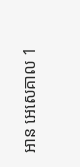អាន អេសេគាល 1